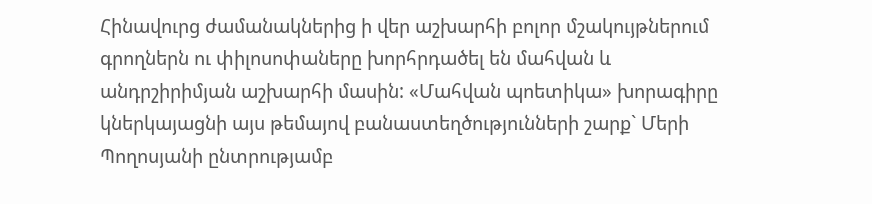Հինավուրց ժամանակներից ի վեր աշխարհի բոլոր մշակույթներում գրողներն ու փիլոսոփաները խորհրդածել են մահվան և անդրշիրիմյան աշխարհի մասին: «Մահվան պոետիկա» խորագիրը կներկայացնի այս թեմայով բանաստեղծությունների շարք` Մերի Պողոսյանի ընտրությամբ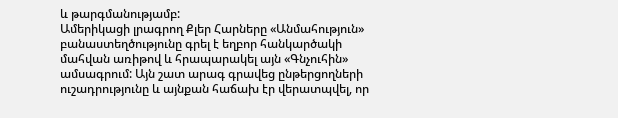և թարգմանությամբ:
Ամերիկացի լրագրող Քլեր Հարները «Անմահություն» բանաստեղծությունը գրել է եղբոր հանկարծակի մահվան առիթով և հրապարակել այն «Գնչուհին» ամսագրում: Այն շատ արագ գրավեց ընթերցողների ուշադրությունը և այնքան հաճախ էր վերատպվել, որ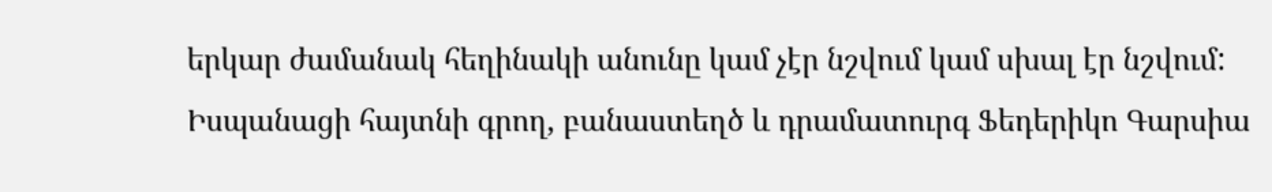երկար ժամանակ հեղինակի անունը կամ չէր նշվում կամ սխալ էր նշվում:
Իսպանացի հայտնի գրող, բանաստեղծ և դրամատուրգ Ֆեդերիկո Գարսիա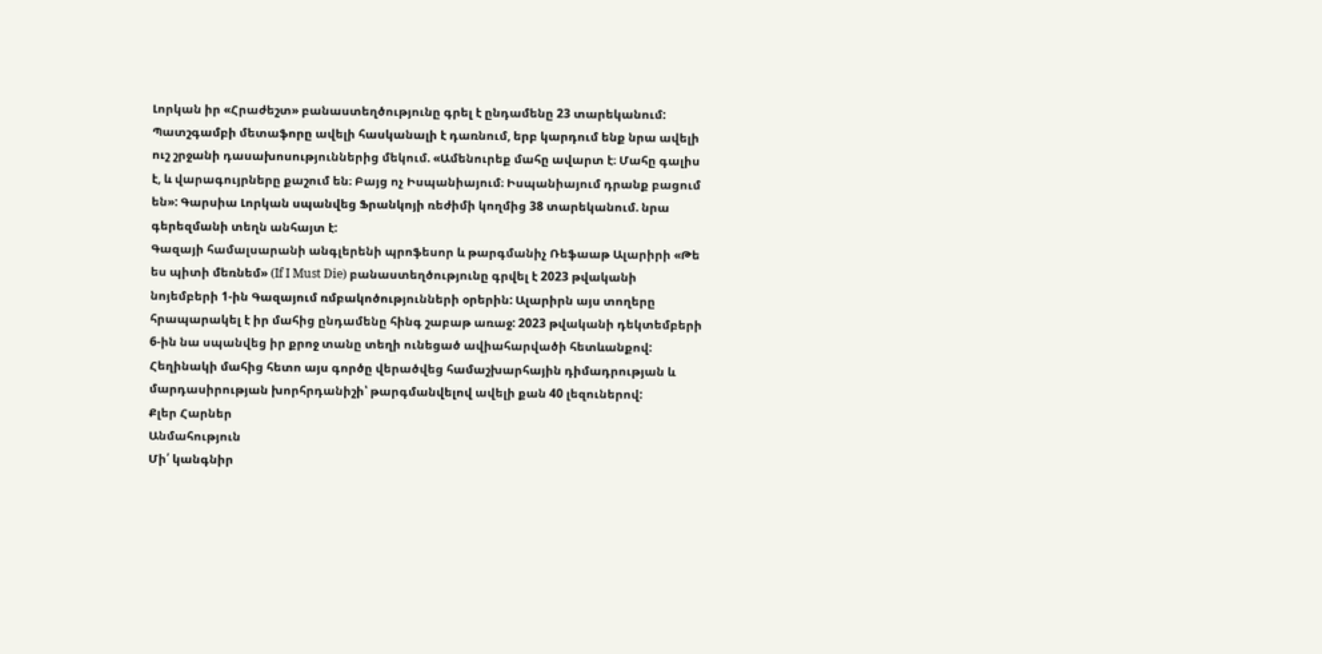Լորկան իր «Հրաժեշտ» բանաստեղծությունը գրել է ընդամենը 23 տարեկանում: Պատշգամբի մետաֆորը ավելի հասկանալի է դառնում, երբ կարդում ենք նրա ավելի ուշ շրջանի դասախոսություններից մեկում. «Ամենուրեք մահը ավարտ է։ Մահը գալիս է, և վարագույրները քաշում են։ Բայց ոչ Իսպանիայում։ Իսպանիայում դրանք բացում են»: Գարսիա Լորկան սպանվեց Ֆրանկոյի ռեժիմի կողմից 38 տարեկանում. նրա գերեզմանի տեղն անհայտ է:
Գազայի համալսարանի անգլերենի պրոֆեսոր և թարգմանիչ Ռեֆաաթ Ալարիրի «Թե ես պիտի մեռնեմ» (If I Must Die) բանաստեղծությունը գրվել է 2023 թվականի նոյեմբերի 1-ին Գազայում ռմբակոծությունների օրերին: Ալարիրն այս տողերը հրապարակել է իր մահից ընդամենը հինգ շաբաթ առաջ: 2023 թվականի դեկտեմբերի 6-ին նա սպանվեց իր քրոջ տանը տեղի ունեցած ավիահարվածի հետևանքով: Հեղինակի մահից հետո այս գործը վերածվեց համաշխարհային դիմադրության և մարդասիրության խորհրդանիշի՝ թարգմանվելով ավելի քան 40 լեզուներով:
Քլեր Հարներ
Անմահություն
Մի՛ կանգնիր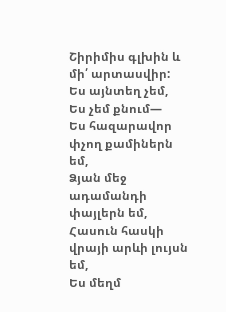Շիրիմիս գլխին և մի՛ արտասվիր:
Ես այնտեղ չեմ,
Ես չեմ քնում—
Ես հազարավոր փչող քամիներն եմ,
Ձյան մեջ ադամանդի փայլերն եմ,
Հասուն հասկի վրայի արևի լույսն եմ,
Ես մեղմ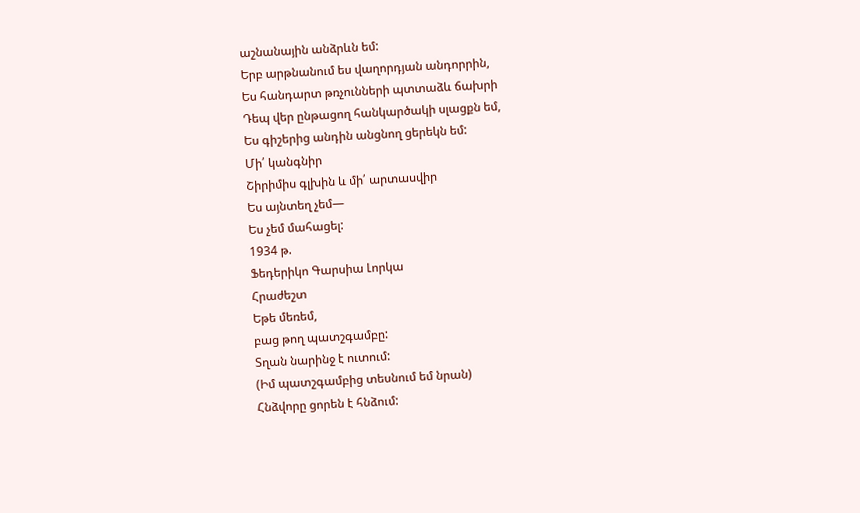աշնանային անձրևն եմ:
Երբ արթնանում ես վաղորդյան անդորրին,
Ես հանդարտ թռչունների պտտաձև ճախրի
Դեպ վեր ընթացող հանկարծակի սլացքն եմ,
Ես գիշերից անդին անցնող ցերեկն եմ:
Մի՛ կանգնիր
Շիրիմիս գլխին և մի՛ արտասվիր
Ես այնտեղ չեմ—
Ես չեմ մահացել:
1934 թ.
Ֆեդերիկո Գարսիա Լորկա
Հրաժեշտ
Եթե մեռեմ,
բաց թող պատշգամբը:
Տղան նարինջ է ուտում:
(Իմ պատշգամբից տեսնում եմ նրան)
Հնձվորը ցորեն է հնձում: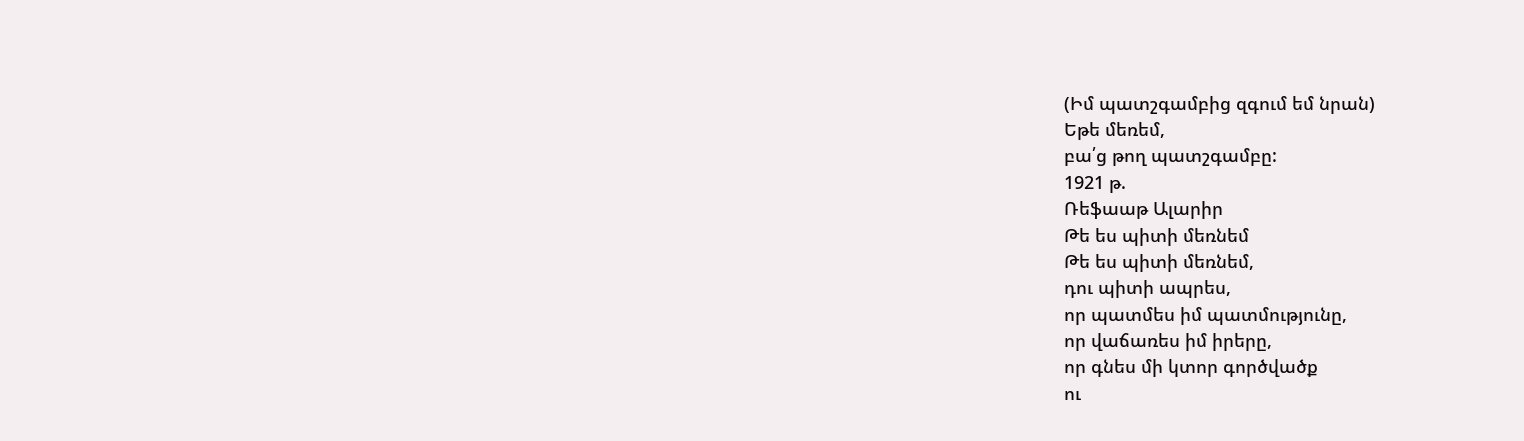(Իմ պատշգամբից զգում եմ նրան)
Եթե մեռեմ,
բա՛ց թող պատշգամբը:
1921 թ.
Ռեֆաաթ Ալարիր
Թե ես պիտի մեռնեմ
Թե ես պիտի մեռնեմ,
դու պիտի ապրես,
որ պատմես իմ պատմությունը,
որ վաճառես իմ իրերը,
որ գնես մի կտոր գործվածք
ու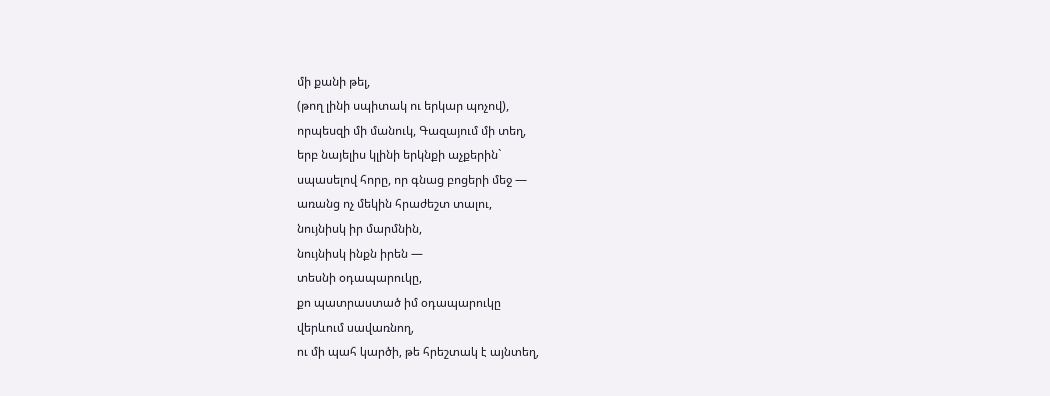մի քանի թել,
(թող լինի սպիտակ ու երկար պոչով),
որպեսզի մի մանուկ, Գազայում մի տեղ,
երբ նայելիս կլինի երկնքի աչքերին`
սպասելով հորը, որ գնաց բոցերի մեջ —
առանց ոչ մեկին հրաժեշտ տալու,
նույնիսկ իր մարմնին,
նույնիսկ ինքն իրեն —
տեսնի օդապարուկը,
քո պատրաստած իմ օդապարուկը
վերևում սավառնող,
ու մի պահ կարծի, թե հրեշտակ է այնտեղ,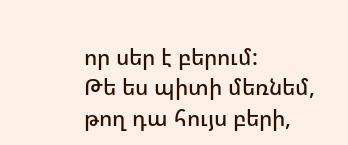որ սեր է բերում:
Թե ես պիտի մեռնեմ,
թող դա հույս բերի,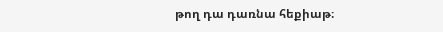թող դա դառնա հեքիաթ։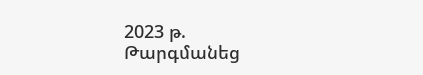2023 թ.
Թարգմանեց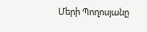Մերի Պողոսյանը